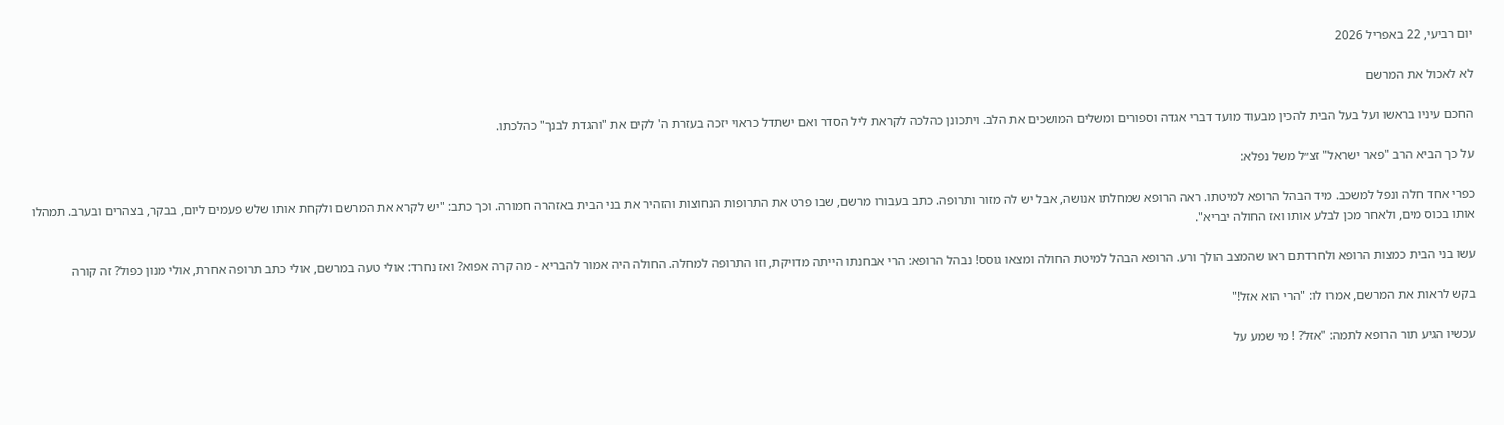יום רביעי, 22 באפריל 2026

לא לאכול את המרשם

החכם עיניו בראשו ועל בעל הבית להכין מבעוד מועד דברי אגדה וספורים ומשלים המושכים את הלב. ויתכונן כהלכה לקראת ליל הסדר ואם ישתדל כראוי יזכה בעזרת ה' לקים את "והגדת לבנך" כהלכתו.

על כך הביא הרב "פאר ישראל" זצ״ל משל נפלא:

כפרי אחד חלה ונפל למשכב. מיד הבהל הרופא למיטתו. ראה הרופא שמחלתו אנושה, אבל יש לה מזור ותרופה. כתב בעבורו מרשם, שבו פרט את התרופות הנחוצות והזהיר את בני הבית באזהרה חמורה. וכך כתב: "יש לקרא את המרשם ולקחת אותו שלש פעמים ליום, בבקר, בצהרים ובערב. תמהלו אותו בכוס מים, ולאחר מכן לבלע אותו ואז החולה יבריא".

עשו בני הבית כמצות הרופא ולחרדתם ראו שהמצב הולך ורע. הרופא הבהל למיטת החולה ומצאו גוסס! נבהל הרופא: הרי אבחנתו הייתה מדויקת, וזו התרופה למחלה. החולה היה אמור להבריא - מה קרה אפוא? ואז נחרד: אולי טעה במרשם, אולי כתב תרופה אחרת, אולי מנון כפול? זה קורה

בקש לראות את המרשם, אמרו לו: "הרי הוא אזל!"

עכשיו הגיע תור הרופא לתמה: "אזל? ! מי שמע על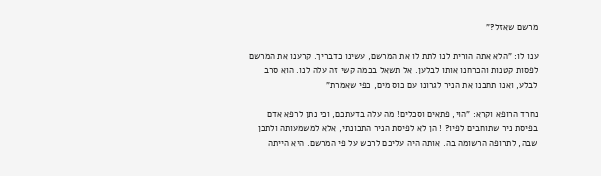מרשם שאזל?"

ענו לו: "הלא אתה הורית לנו לתת לו את המרשם, עשינו כדבריך. קרענו את המרשם לפסות קטנות והכרחנו אותו לבלען. אל תשאל בכמה קשי זה עלה לנו. הוא סרב לבלע, ואנו תחבנו את הניר לגרונו עם כוס מים, כפי שאמרת"

נחרד הרופא וקרא: "הוי, פתאים וסכלים! מה עלה בדעתכם, וכי נתן לרפא אדם בפיסת ניר שתוחבים לפיו? ! הן לא לפיסת הניר התכונתי, אלא למשמעותה ולתכן שבה, לתרופה הרשומה בה. אותה היה עליכם לרכש על פי המרשם. היא הייתה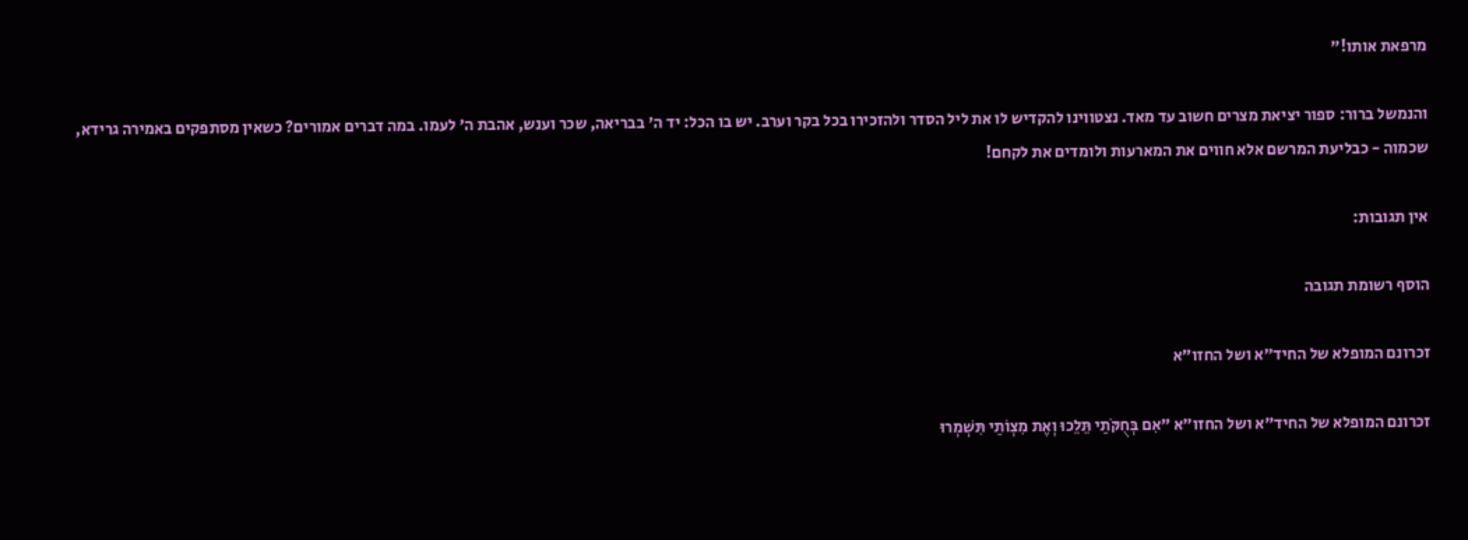מרפאת אותו!"

והנמשל ברור: ספור יציאת מצרים חשוב עד מאד. נצטווינו להקדיש לו את ליל הסדר ולהזכירו בכל בקר וערב. יש בו הכל: יד ה' בבריאה, שכר וענש, אהבת ה' לעמו. במה דברים אמורים? כשאין מסתפקים באמירה גרידא, שכמוה - כבליעת המרשם אלא חווים את המארעות ולומדים את לקחם!

אין תגובות:

הוסף רשומת תגובה

זכרונם המופלא של החיד״א ושל החזו״א

זכרונם המופלא של החיד״א ושל החזו״א "אִם בְּחֻקֹּתַי תֵּלֵכוּ וְאֶת מִצְוֹתַי תִּשְׁמְרוּ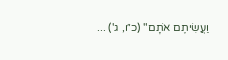וַעֲשִׂיתֶם אֹתָם" (כ״ו, ג') ...